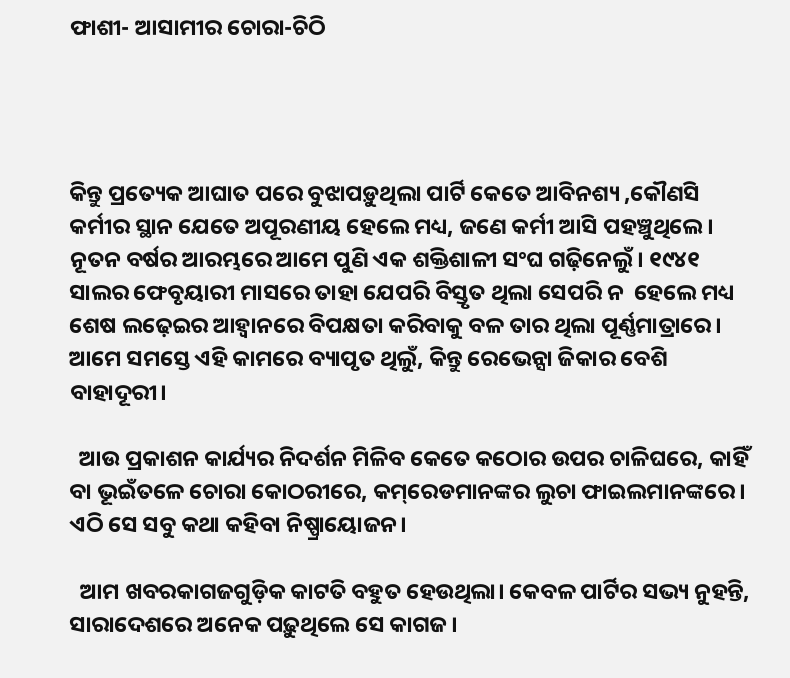ଫାଶୀ- ଆସାମୀର ଚୋରା-ଚିଠି




କିନ୍ତୁ ପ୍ରତ୍ୟେକ ଆଘାତ ପରେ ବୁଝାପଡ଼ୁଥିଲା ପାର୍ଟି କେତେ ଆବିନଶ୍ୟ ,କୌଣସି କର୍ମୀର ସ୍ଥାନ ଯେତେ ଅପୂରଣୀୟ ହେଲେ ମଧ୍ୟ, ଜଣେ କର୍ମୀ ଆସି ପହଞ୍ଚୁଥିଲେ। ନୂତନ ବର୍ଷର ଆରମ୍ଭରେ ଆମେ ପୁଣି ଏକ ଶକ୍ତିଶାଳୀ ସଂଘ ଗଢ଼ିନେଲୁଁ। ୧୯୪୧ ସାଲର ଫେବୃୟାରୀ ମାସରେ ତାହା ଯେପରି ବିସ୍ତୃତ ଥିଲା ସେପରି ନ  ହେଲେ ମଧ୍ୟ ଶେଷ ଲଢ଼େଇର ଆହ୍ବାନରେ ବିପକ୍ଷତା କରିବାକୁ ବଳ ତାର ଥିଲା ପୂର୍ଣ୍ଣମାତ୍ରାରେ। ଆମେ ସମସ୍ତେ ଏହି କାମରେ ବ୍ୟାପୃତ ଥିଲୁଁ, କିନ୍ତୁ ରେଭେନ୍ସା ଜିକାର ବେଶି ବାହାଦୂରୀ।

  ଆଉ ପ୍ରକାଶନ କାର୍ଯ୍ୟର ନିଦର୍ଶନ ମିଳିବ କେତେ କଠୋର ଉପର ଚାଳିଘରେ, କାହିଁ ବା ଭୂଇଁତଳେ ଚୋରା କୋଠରୀରେ, କମ୍‌ରେଡମାନଙ୍କର ଲୁଚା ଫାଇଲମାନଙ୍କରେ । ଏଠି ସେ ସବୁ କଥା କହିବା ନିଷ୍ପ୍ରାୟୋଜନ।

  ଆମ ଖବରକାଗଜଗୁଡ଼ିକ କାଟତି ବହୁତ ହେଉଥିଲା। କେବଳ ପାର୍ଟିର ସଭ୍ୟ ନୁହନ୍ତି, ସାରାଦେଶରେ ଅନେକ ପଢ଼ୁଥିଲେ ସେ କାଗଜ।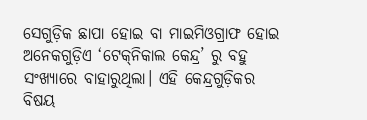ସେଗୁଡ଼ିକ ଛାପା ହୋଇ ବା ମାଇମିଓଗ୍ରାଫ ହୋଇ ଅନେକଗୁଡ଼ିଏ ‘ଟେକ୍‌ନିକାଲ କେନ୍ଦ୍ର’ ରୁ ବହୁ ସଂଖ୍ୟାରେ ବାହାରୁଥିଲା। ଏହି କେନ୍ଦ୍ରଗୁଡ଼ିକର ବିଷୟ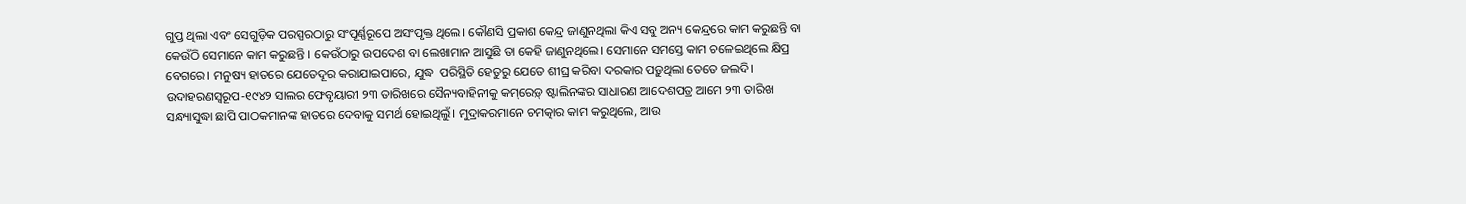ଗୁପ୍ତ ଥିଲା ଏବଂ ସେଗୁଡ଼ିକ ପରସ୍ପରଠାରୁ ସଂପୂର୍ଣ୍ଣରୂପେ ଅସଂପୃକ୍ତ ଥିଲେ। କୌଣସି ପ୍ରକାଶ କେନ୍ଦ୍ର ଜାଣୁନଥିଲା କିଏ ସବୁ ଅନ୍ୟ କେନ୍ଦ୍ରରେ କାମ କରୁଛନ୍ତି ବା କେଉଁଠି ସେମାନେ କାମ କରୁଛନ୍ତି । କେଉଁଠାରୁ ଉପଦେଶ ବା ଲେଖାମାନ ଆସୁଛି ତା କେହି ଜାଣୁନଥିଲେ। ସେମାନେ ସମସ୍ତେ କାମ ଚଳେଇଥିଲେ କ୍ଷିପ୍ର ବେଗରେ। ମନୁଷ୍ୟ ହାତରେ ଯେତେଦୂର କରାଯାଇପାରେ, ଯୁଦ୍ଧ  ପରିସ୍ଥିତି ହେତୁରୁ ଯେତେ ଶୀଘ୍ର କରିବା ଦରକାର ପଡ଼ୁଥିଲା ତେତେ ଜଲଦି। ଉଦାହରଣସ୍ବରୂପ-୧୯୪୨ ସାଲର ଫେବୃୟାରୀ ୨୩ ତାରିଖରେ ସୈନ୍ୟବାହିନୀକୁ କମ୍‌ରେଡ଼୍‌ ଷ୍ଟାଲିନଙ୍କର ସାଧାରଣ ଆଦେଶପତ୍ର ଆମେ ୨୩ ତାରିଖ ସନ୍ଧ୍ୟାସୁଦ୍ଧା ଛାପି ପାଠକମାନଙ୍କ ହାତରେ ଦେବାକୁ ସମର୍ଥ ହୋଇଥିଲୁଁ। ମୁଦ୍ରାକରମାନେ ଚମତ୍କାର କାମ କରୁଥିଲେ, ଆଉ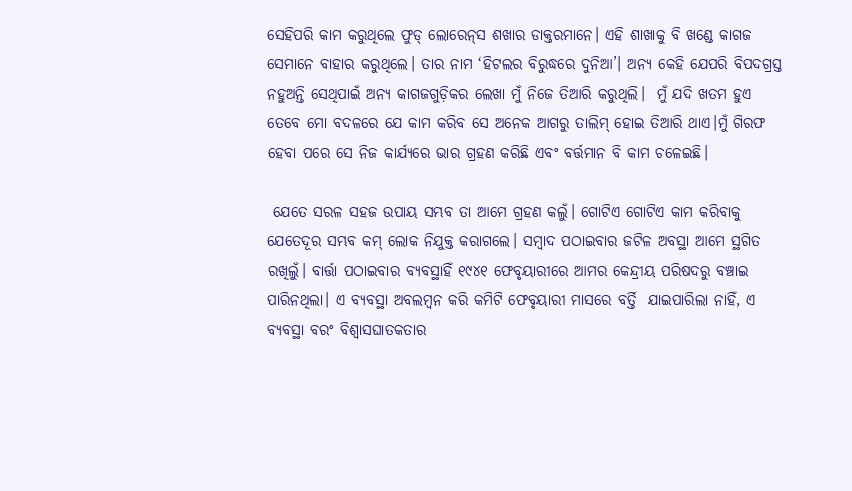ସେହିପରି କାମ କରୁଥିଲେ ଫୁଡ୍‌ ଲୋରେନ୍‌ସ ଶଖାର ଡାକ୍ତରମାନେ। ଏହି ଶାଖାକୁ ବି ଖଣ୍ଡେ କାଗଜ ସେମାନେ ବାହାର କରୁଥିଲେ। ତାର ନାମ ‘ହିଟଲର ବିରୁଦ୍ଧରେ ଦୁନିଆ’। ଅନ୍ୟ କେହି ଯେପରି ବିପଦଗ୍ରସ୍ତ ନହୁଅନ୍ତି ସେଥିପାଇଁ ଅନ୍ୟ କାଗଜଗୁଡ଼ିକର ଲେଖା ମୁଁ ନିଜେ ତିଆରି କରୁଥିଲି।  ମୁଁ ଯଦି ଖତମ ହୁଏ ତେବେ ମୋ ବଦଳରେ ଯେ କାମ କରିବ ସେ ଅନେକ ଆଗରୁ ତାଲିମ୍‌ ହୋଇ ତିଆରି ଥାଏ।ମୁଁ ଗିରଫ ହେବା ପରେ ସେ ନିଜ କାର୍ଯ୍ୟରେ ଭାର ଗ୍ରହଣ କରିଛି ଏବଂ ବର୍ତ୍ତମାନ ବି କାମ ଚଳେଇଛି।

 ଯେତେ ସରଳ ସହଜ ଉପାୟ ସମ୍ଭବ ତା ଆମେ ଗ୍ରହଣ କଲୁଁ। ଗୋଟିଏ ଗୋଟିଏ କାମ କରିବାକୁ ଯେତେଦୂର ସମ୍ଭବ କମ୍‌ ଲୋକ ନିଯୁକ୍ତ କରାଗଲେ। ସମ୍ବାଦ ପଠାଇବାର ଜଟିଳ ଅବସ୍ଥା ଆମେ ସ୍ଥଗିତ ରଖିଲୁଁ। ବାର୍ତ୍ତା ପଠାଇବାର ବ୍ୟବସ୍ଥାହିଁ ୧୯୪୧ ଫେବୃୟାରୀରେ ଆମର କେନ୍ଦ୍ରୀୟ ପରିଷଦରୁ ବଞ୍ଚାଇ ପାରିନଥିଲା। ଏ ବ୍ୟବସ୍ଥା ଅବଲମ୍ବନ କରି କମିଟି ଫେବୃୟାରୀ ମାସରେ ବର୍ତ୍ତି  ଯାଇପାରିଲା ନାହିଁ, ଏ ବ୍ୟବସ୍ଥା ବରଂ ବିଶ୍ବାସଘାତକତାର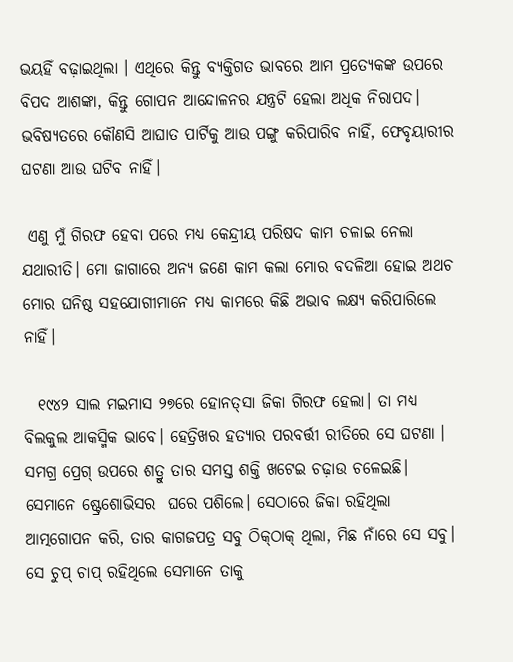ଭୟହିଁ ବଢ଼ାଇଥିଲା । ଏଥିରେ କିନ୍ତୁ ବ୍ୟକ୍ତିଗତ ଭାବରେ ଆମ ପ୍ରତ୍ୟେକଙ୍କ ଉପରେ ବିପଦ ଆଶଙ୍କା, କିନ୍ତୁ ଗୋପନ ଆନ୍ଦୋଳନର ଯନ୍ତ୍ରଟି ହେଲା ଅଧିକ ନିରାପଦ। ଭବିଷ୍ୟତରେ କୌଣସି ଆଘାତ ପାର୍ଟିକୁ ଆଉ ପଙ୍ଗୁ କରିପାରିବ ନାହିଁ, ଫେବୃୟାରୀର ଘଟଣା ଆଉ ଘଟିବ ନାହିଁ।

 ଏଣୁ ମୁଁ ଗିରଫ ହେବା ପରେ ମଧ୍ୟ କେନ୍ଦ୍ରୀୟ ପରିଷଦ କାମ ଚଳାଇ ନେଲା ଯଥାରୀତି। ମୋ ଜାଗାରେ ଅନ୍ୟ ଜଣେ କାମ କଲା ମୋର ବଦଳିଆ ହୋଇ ଅଥଚ ମୋର ଘନିଷ୍ଠ ସହଯୋଗୀମାନେ ମଧ୍ୟ କାମରେ କିଛି ଅଭାବ ଲକ୍ଷ୍ୟ କରିପାରିଲେ ନାହିଁ।

  ୧୯୪୨ ସାଲ ମଇମାସ ୨୭ରେ ହୋନତ୍‌ସା ଜିକା ଗିରଫ ହେଲା। ତା ମଧ୍ୟ ବିଲକୁଲ ଆକସ୍ମିକ ଭାବେ। ହେତ୍ରିଖର ହତ୍ୟାର ପରବର୍ତ୍ତୀ ରୀତିରେ ସେ ଘଟଣା । ସମଗ୍ର ପ୍ରେଗ୍‌ ଉପରେ ଶତ୍ରୁ ତାର ସମସ୍ତ ଶକ୍ତି ଖଟେଇ ଚଢ଼ାଉ ଚଳେଇଛି। ସେମାନେ ଷ୍ଟ୍ରେଶୋଭିସର  ଘରେ ପଶିଲେ। ସେଠାରେ ଜିକା ରହିଥିଲା ଆତ୍ମଗୋପନ କରି, ତାର କାଗଜପତ୍ର ସବୁ ଠିକ୍‌ଠାକ୍‌ ଥିଲା, ମିଛ ନାଁରେ ସେ ସବୁ। ସେ ଚୁପ୍‌ ଚାପ୍‌ ରହିଥିଲେ ସେମାନେ ତାକୁ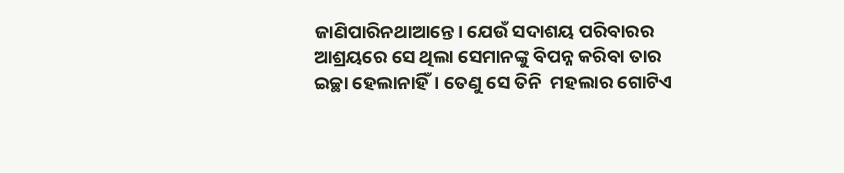ଜାଣିପାରିନଥାଆନ୍ତେ। ଯେଉଁ ସଦାଶୟ ପରିବାରର ଆଶ୍ରୟରେ ସେ ଥିଲା ସେମାନଙ୍କୁ ବିପନ୍ନ କରିବା ତାର ଇଚ୍ଛା ହେଲାନାହିଁ। ତେଣୁ ସେ ତିନି  ମହଲାର ଗୋଟିଏ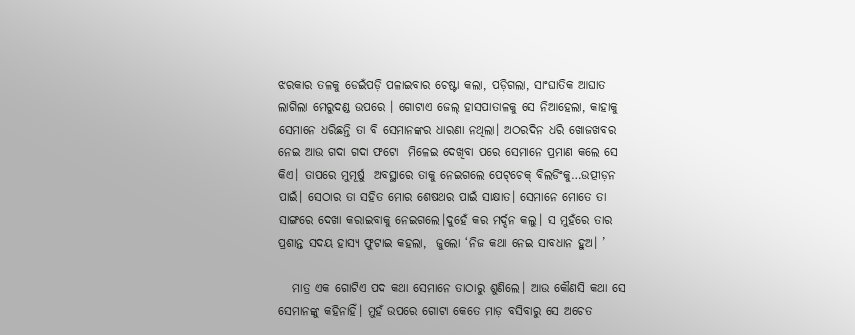ଝରକାର ତଳକୁ ଡେଇଁପଡ଼ି ପଳାଇବାର ଚେଷ୍ଟା କଲା, ପଡ଼ିଗଲା, ସାଂଘାତିକ ଆଘାତ ଲାଗିଲା ମେରୁଦଣ୍ଡ ଉପରେ । ଗୋଟାଏ ଜେଲ୍‌ ହାସପାତାଳକୁ ସେ ନିଆହେଲା, କାହାକୁ ସେମାନେ ଧରିଛନ୍ତି ତା ବି ସେମାନଙ୍କର ଧାରଣା ନଥିଲା। ଅଠରଦିନ ଧରି ଖୋଜଖବର ନେଇ ଆଉ ଗଦା ଗଦା ଫଟୋ  ମିଳେଇ ଦେଖିବା ପରେ ସେମାନେ ପ୍ରମାଣ କଲେ ସେ କିଏ। ତାପରେ ମୁମୂର୍ଷୁ  ଅବସ୍ଥାରେ ତାକୁ ନେଇଗଲେ ପେଟ୍‌ଚେକ୍‌ ବିଲଡିଂକୁ…ଉତ୍ପୀଡ଼ନ ପାଇଁ। ସେଠାର ତା ସହିତ ମୋର ଶେଷଥର ପାଇଁ ସାକ୍ଷାତ। ସେମାନେ ମୋତେ ତା ସାଙ୍ଗରେ ଦେଖା କରାଇବାକୁ ନେଇଗଲେ।ଦୁହେଁ କର ମର୍ଦ୍ଦନ କଲୁ। ସ ମୁହଁରେ ତାର ପ୍ରଶାନ୍ତ ସଦୟ ହାସ୍ୟ ଫୁଟାଇ କହଲା,  ଜୁଲୋ ‘ନିଜ କଥା ନେଇ ସାବଧାନ ହୁଅ। ’

   ମାତ୍ର ଏକ ଗୋଟିଏ ପଦ କଥା ସେମାନେ ତାଠାରୁ ଶୁଣିଲେ। ଆଉ କୌଣସି କଥା ସେ ସେମାନଙ୍କୁ କହିନାହିଁ। ମୁହଁ ଉପରେ ଗୋଟା କେତେ ମାଡ଼ ବସିବାରୁ ସେ ଅଚେତ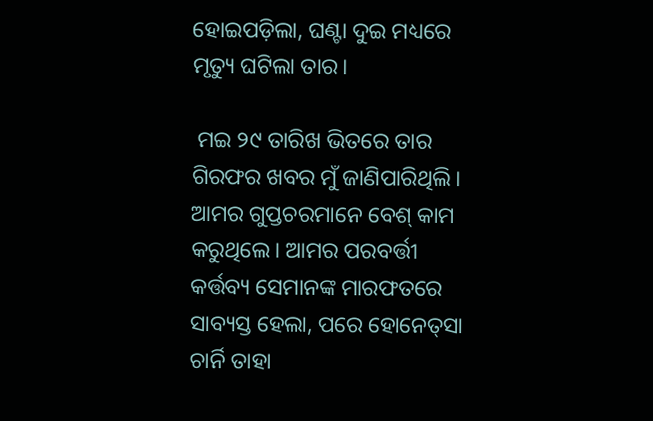ହୋଇପଡ଼ିଲା, ଘଣ୍ଟା ଦୁଇ ମଧ୍ୟରେ ମୃତ୍ୟୁ ଘଟିଲା ତାର।

 ମଇ ୨୯ ତାରିଖ ଭିତରେ ତାର ଗିରଫର ଖବର ମୁଁ ଜାଣିପାରିଥିଲି। ଆମର ଗୁପ୍ତଚରମାନେ ବେଶ୍‌ କାମ କରୁଥିଲେ। ଆମର ପରବର୍ତ୍ତୀ କର୍ତ୍ତବ୍ୟ ସେମାନଙ୍କ ମାରଫତରେ ସାବ୍ୟସ୍ତ ହେଲା, ପରେ ହୋନେତ୍‌ସା ଚାର୍ନି ତାହା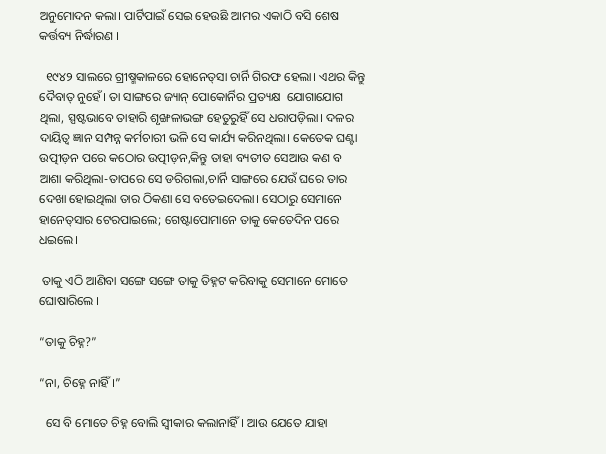ଅନୁମୋଦନ କଲା। ପାର୍ଟିପାଇଁ ସେଇ ହେଉଛି ଆମର ଏକାଠି ବସି ଶେଷ କର୍ତ୍ତବ୍ୟ ନିର୍ଦ୍ଧାରଣ ।

  ୧୯୪୨ ସାଲରେ ଗ୍ରୀଷ୍ମକାଳରେ ହୋନେତ୍‌ସା ଚାର୍ନି ଗିରଫ ହେଲା। ଏଥର କିନ୍ତୁ ଦୈବାତ୍‌ ନୁହେଁ। ତା ସାଙ୍ଗରେ ଜ୍ୟାନ୍‌ ପୋକୋର୍ନିର ପ୍ରତ୍ୟକ୍ଷ  ଯୋଗାଯୋଗ ଥିଲା, ସ୍ପଷ୍ଟଭାବେ ତାହାରି ଶୃଙ୍ଖଳାଭଙ୍ଗ ହେତୁରୁହିଁ ସେ ଧରାପଡ଼ିଲା। ଦଳର ଦାୟିତ୍ବ ଜ୍ଞାନ ସମ୍ପନ୍ନ କର୍ମଚାରୀ ଭଳି ସେ କାର୍ଯ୍ୟ କରିନଥିଲା। କେତେକ ଘଣ୍ଟା ଉତ୍ପୀଡ଼ନ ପରେ କଠୋର ଉତ୍ପୀଡ଼ନ,କିନ୍ତୁ ତାହା ବ୍ୟତୀତ ସେଆଉ କଣ ବ ଆଶା କରିଥିଲା-ତାପରେ ସେ ଡରିଗଲା,ଚାର୍ନି ସାଙ୍ଗରେ ଯେଉଁ ଘରେ ତାର ଦେଖା ହୋଇଥିଲା ତାର ଠିକଣା ସେ ବତେଇଦେଲା। ସେଠାରୁ ସେମାନେ ହାନେତ୍‌ସାର ଟେରପାଇଲେ; ଗେଷ୍ଟାପୋମାନେ ତାକୁ କେତେଦିନ ପରେ ଧଇଲେ।

 ତାକୁ ଏଠି ଆଣିବା ସଙ୍ଗେ ସଙ୍ଗେ ତାକୁ ତିହ୍ନଟ କରିବାକୁ ସେମାନେ ମୋତେ ଘୋଷାରିଲେ ।

“ତାକୁ ଚିହ୍ନ?”

“ନା, ଚିହ୍ନେ ନାହିଁ।”

  ସେ ବି ମୋତେ ଚିହ୍ନ ବୋଲି ସ୍ବୀକାର କଲାନାହିଁ। ଆଉ ଯେତେ ଯାହା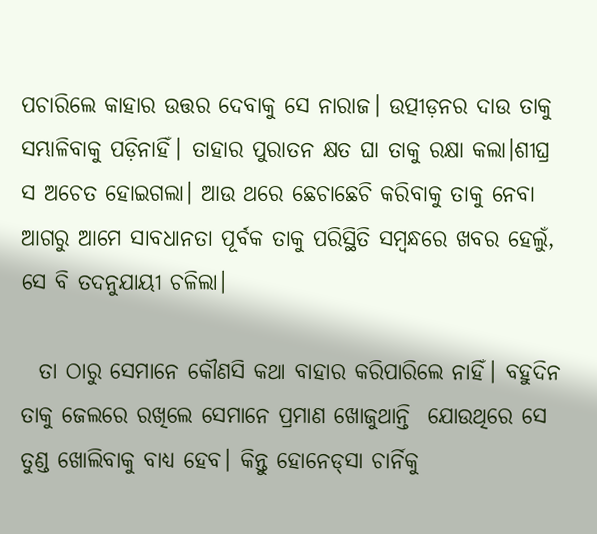ପଚାରିଲେ କାହାର ଉତ୍ତର ଦେବାକୁ ସେ ନାରାଜ। ଉତ୍ପୀଡ଼ନର ଦାଉ ତାକୁ ସମ୍ଭାଳିବାକୁ ପଡ଼ିନାହିଁ। ତାହାର ପୁରାତନ କ୍ଷତ ଘା ତାକୁ ରକ୍ଷା କଲା।ଶୀଘ୍ର ସ ଅଚେତ ହୋଇଗଲା। ଆଉ ଥରେ ଛେଚାଛେଚି କରିବାକୁ ତାକୁ ନେବା ଆଗରୁ ଆମେ ସାବଧାନତା ପୂର୍ବକ ତାକୁ ପରିସ୍ଥିତି ସମ୍ବନ୍ଧରେ ଖବର ହେଲୁଁ, ସେ ବି ତଦନୁଯାୟୀ ଚଳିଲା।

  ତା ଠାରୁ ସେମାନେ କୌଣସି କଥା ବାହାର କରିପାରିଲେ ନାହିଁ। ବହୁଦିନ ତାକୁ ଜେଲରେ ରଖିଲେ ସେମାନେ ପ୍ରମାଣ ଖୋଜୁଥାନ୍ତି  ଯୋଉଥିରେ ସେ ତୁଣ୍ଡ ଖୋଲିବାକୁ ବାଧ୍ୟ ହେବ। କିନ୍ତୁ ହୋନେଡ୍‌ସା ଚାର୍ନିକୁ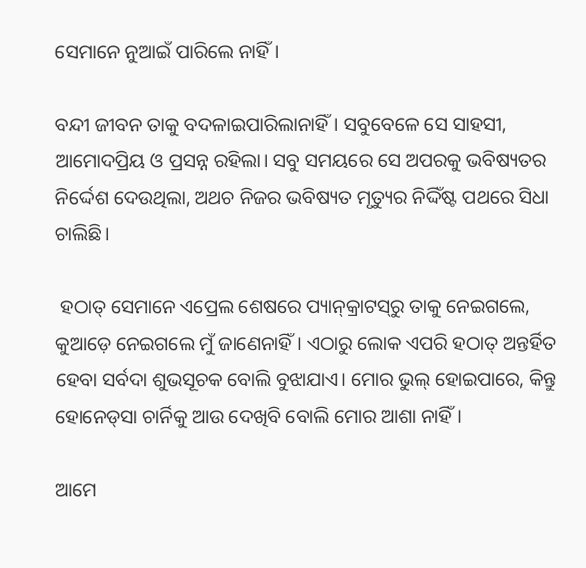ସେମାନେ ନୁଆଇଁ ପାରିଲେ ନାହିଁ।

ବନ୍ଦୀ ଜୀବନ ତାକୁ ବଦଳାଇପାରିଲାନାହିଁ। ସବୁବେଳେ ସେ ସାହସୀ, ଆମୋଦପ୍ରିୟ ଓ ପ୍ରସନ୍ନ ରହିଲା। ସବୁ ସମୟରେ ସେ ଅପରକୁ ଭବିଷ୍ୟତର ନିର୍ଦ୍ଦେଶ ଦେଉଥିଲା, ଅଥଚ ନିଜର ଭବିଷ୍ୟତ ମୃତ୍ୟୁର ନିଦ୍ଦିଁଷ୍ଟ ପଥରେ ସିଧା ଚାଲିଛି।

 ହଠାତ୍‌ ସେମାନେ ଏପ୍ରେଲ ଶେଷରେ ପ୍ୟାନ୍‌କ୍ରାଟସ୍‌ରୁ ତାକୁ ନେଇଗଲେ, କୁଆଡ଼େ ନେଇଗଲେ ମୁଁ ଜାଣେନାହିଁ। ଏଠାରୁ ଲୋକ ଏପରି ହଠାତ୍‌ ଅନ୍ତର୍ହିତ ହେବା ସର୍ବଦା ଶୁଭସୂଚକ ବୋଲି ବୁଝାଯାଏ। ମୋର ଭୁଲ୍‌ ହୋଇପାରେ, କିନ୍ତୁ ହୋନେଡ୍‌ସା ଚାର୍ନିକୁ ଆଉ ଦେଖିବି ବୋଲି ମୋର ଆଶା ନାହିଁ।

ଆମେ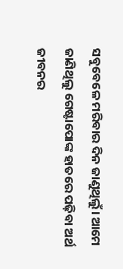ସବୁବେଳେ ମରିବାର ଦିନ ଜାଣୁଥିଲୁଁ। ଆମେ ଜାଣିଥିଲୁ ଗେଷ୍ଟାପୋଙ୍କ ହାତରେ ପଢ଼ିବା ଅର୍ଥ ଜୀବନର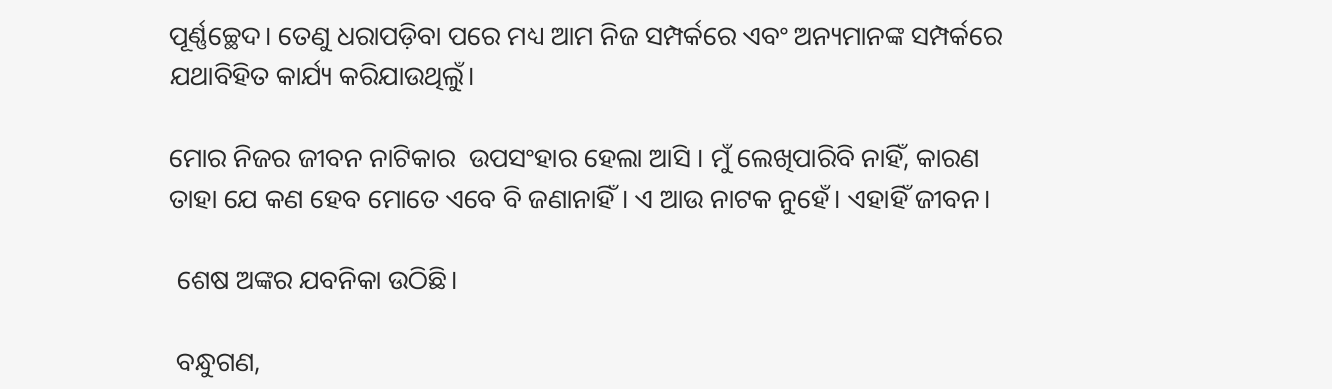ପୂର୍ଣ୍ଣଚ୍ଛେଦ। ତେଣୁ ଧରାପଡ଼ିବା ପରେ ମଧ୍ୟ ଆମ ନିଜ ସମ୍ପର୍କରେ ଏବଂ ଅନ୍ୟମାନଙ୍କ ସମ୍ପର୍କରେ ଯଥାବିହିତ କାର୍ଯ୍ୟ କରିଯାଉଥିଲୁଁ।

ମୋର ନିଜର ଜୀବନ ନାଟିକାର  ଉପସଂହାର ହେଲା ଆସି । ମୁଁ ଲେଖିପାରିବି ନାହିଁ, କାରଣ ତାହା ଯେ କଣ ହେବ ମୋତେ ଏବେ ବି ଜଣାନାହିଁ। ଏ ଆଉ ନାଟକ ନୁହେଁ। ଏହାହିଁ ଜୀବନ।

 ଶେଷ ଅଙ୍କର ଯବନିକା ଉଠିଛି।

 ବନ୍ଧୁଗଣ,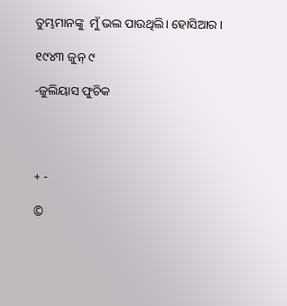ତୁମ୍ଭମାନଙ୍କୁ  ମୁଁ ଭଲ ପାଉଥିଲି। ହୋସିଆର ।

୧୯୪୩ ଜୁନ୍‌ ୯

-ଜୁଲିୟାସ ଫୁଚିକ




+ -

©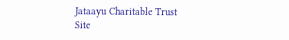Jataayu Charitable Trust
Site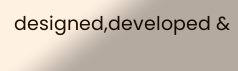designed,developed &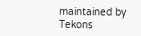maintained by Tekons